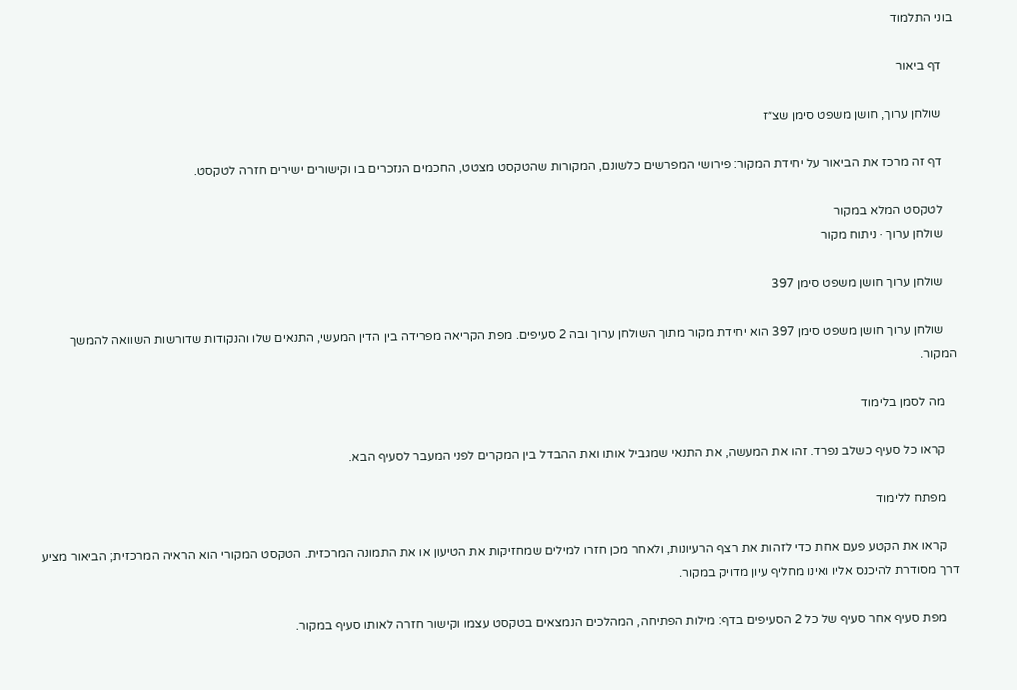בוני התלמוד

    דף ביאור

    שולחן ערוך, חושן משפט סימן שצ״ז

    דף זה מרכז את הביאור על יחידת המקור: פירושי המפרשים כלשונם, המקורות שהטקסט מצטט, החכמים הנזכרים בו וקישורים ישירים חזרה לטקסט.

    לטקסט המלא במקור
    שולחן ערוך · ניתוח מקור

    שולחן ערוך חושן משפט סימן 397

    שולחן ערוך חושן משפט סימן 397 הוא יחידת מקור מתוך השולחן ערוך ובה 2 סעיפים. מפת הקריאה מפרידה בין הדין המעשי, התנאים שלו והנקודות שדורשות השוואה להמשך המקור.

    מה לסמן בלימוד

    קראו כל סעיף כשלב נפרד. זהו את המעשה, את התנאי שמגביל אותו ואת ההבדל בין המקרים לפני המעבר לסעיף הבא.

    מפתח ללימוד

    קראו את הקטע פעם אחת כדי לזהות את רצף הרעיונות, ולאחר מכן חזרו למילים שמחזיקות את הטיעון או את התמונה המרכזית. הטקסט המקורי הוא הראיה המרכזית; הביאור מציע דרך מסודרת להיכנס אליו ואינו מחליף עיון מדויק במקור.

    מפת סעיף אחר סעיף של כל 2 הסעיפים בדף: מילות הפתיחה, המהלכים הנמצאים בטקסט עצמו וקישור חזרה לאותו סעיף במקור.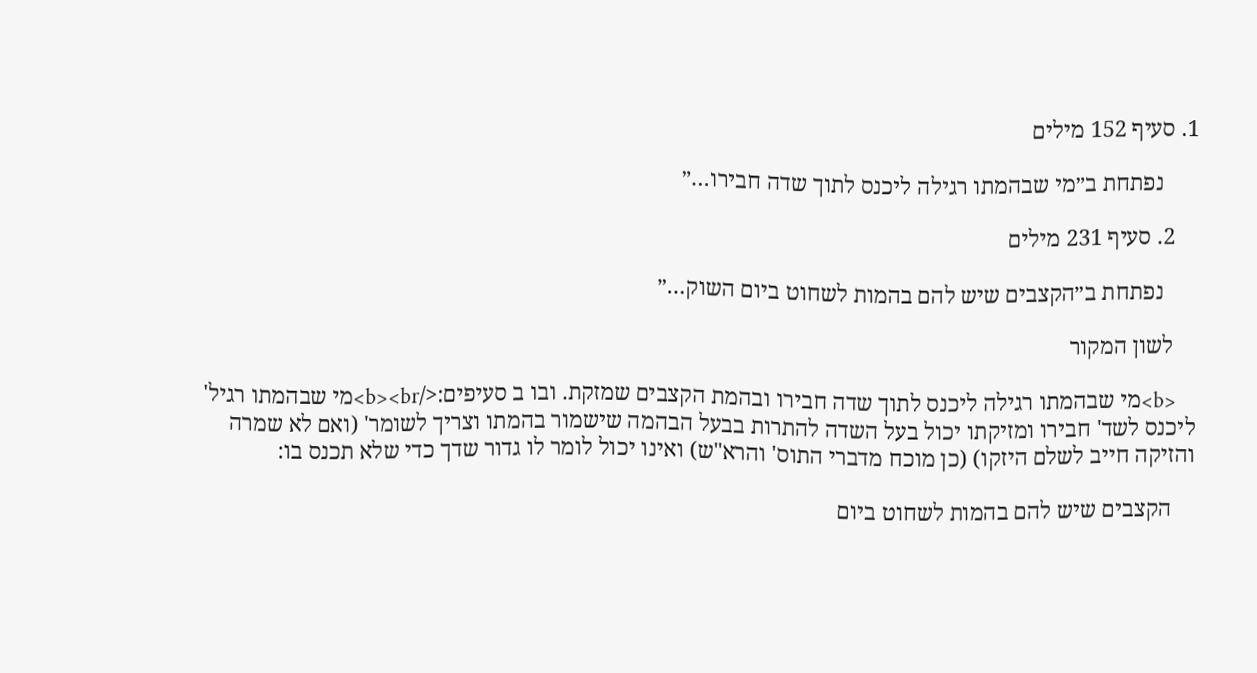1. סעיף 152 מילים

      נפתחת ב״מי שבהמתו רגילה ליכנס לתוך שדה חבירו…״

    2. סעיף 231 מילים

      נפתחת ב״הקצבים שיש להם בהמות לשחוט ביום השוק…״

    לשון המקור

    <b>מי שבהמתו רגילה ליכנס לתוך שדה חבירו ובהמת הקצבים שמזקת. ובו ב סעיפים:</b><br>מי שבהמתו רגיל' ליכנס לשד' חבירו ומזיקתו יכול בעל השדה להתרות בבעל הבהמה שישמור בהמתו וצריך לשומר' (ואם לא שמרה והזיקה חייב לשלם היזקו) (כן מוכח מדברי התוס' והרא"ש) ואינו יכול לומר לו גדור שדך כדי שלא תכנס בו:

    הקצבים שיש להם בהמות לשחוט ביום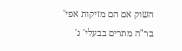השוק אם הם מזיקות אפי' בר"ה מתרים בבעלי' ג'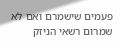פעמים שישמרם ואם לא שמרום רשאי הניזק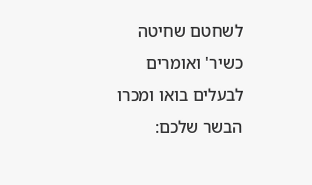לשחטם שחיטה כשיר' ואומרים לבעלים בואו ומכרו הבשר שלכם: